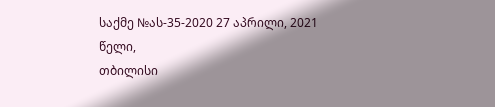საქმე №ას-35-2020 27 აპრილი, 2021 წელი,
თბილისი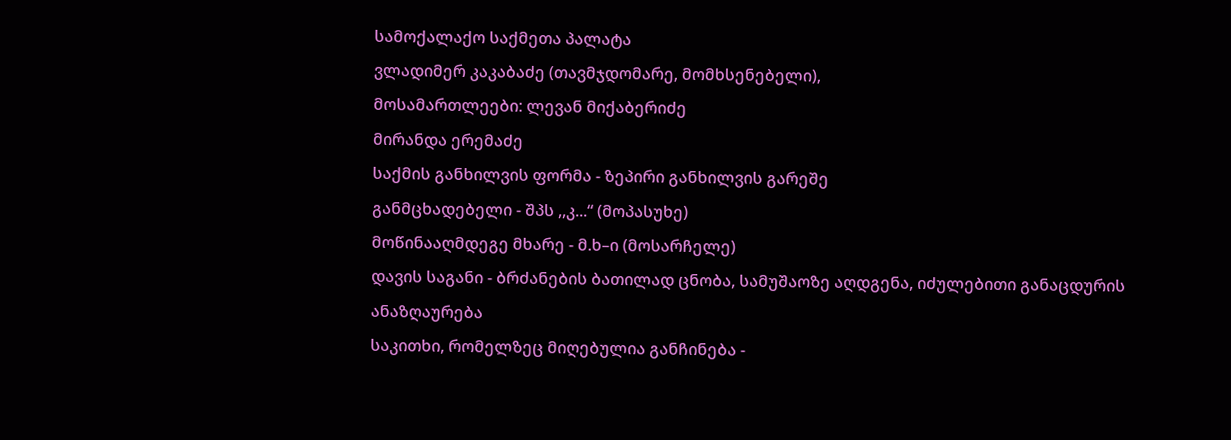სამოქალაქო საქმეთა პალატა
ვლადიმერ კაკაბაძე (თავმჯდომარე, მომხსენებელი),
მოსამართლეები: ლევან მიქაბერიძე
მირანდა ერემაძე
საქმის განხილვის ფორმა - ზეპირი განხილვის გარეშე
განმცხადებელი - შპს ,,კ...“ (მოპასუხე)
მოწინააღმდეგე მხარე - მ.ხ–ი (მოსარჩელე)
დავის საგანი - ბრძანების ბათილად ცნობა, სამუშაოზე აღდგენა, იძულებითი განაცდურის ანაზღაურება
საკითხი, რომელზეც მიღებულია განჩინება -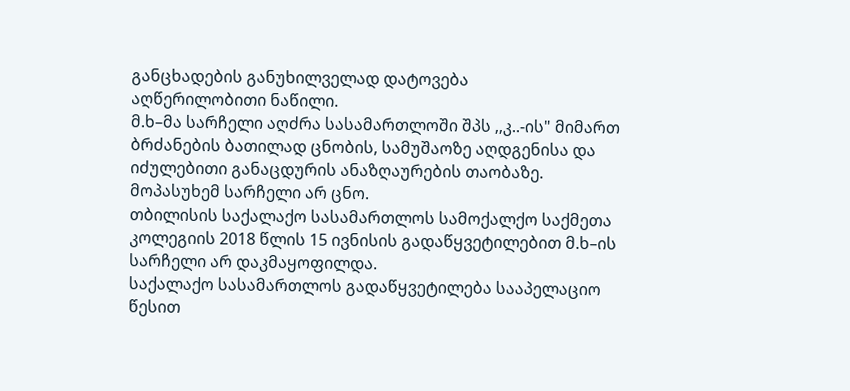განცხადების განუხილველად დატოვება
აღწერილობითი ნაწილი.
მ.ხ–მა სარჩელი აღძრა სასამართლოში შპს ,,კ..-ის" მიმართ ბრძანების ბათილად ცნობის, სამუშაოზე აღდგენისა და იძულებითი განაცდურის ანაზღაურების თაობაზე.
მოპასუხემ სარჩელი არ ცნო.
თბილისის საქალაქო სასამართლოს სამოქალქო საქმეთა კოლეგიის 2018 წლის 15 ივნისის გადაწყვეტილებით მ.ხ–ის სარჩელი არ დაკმაყოფილდა.
საქალაქო სასამართლოს გადაწყვეტილება სააპელაციო წესით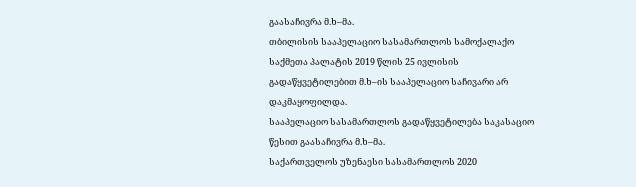გაასაჩივრა მ.ხ–მა.
თბილისის სააპელაციო სასამართლოს სამოქალაქო საქმეთა პალატის 2019 წლის 25 ივლისის გადაწყვეტილებით მ.ხ–ის სააპელაციო საჩივარი არ დაკმაყოფილდა.
სააპელაციო სასამართლოს გადაწყვეტილება საკასაციო წესით გაასაჩივრა მ.ხ–მა.
საქართველოს უზენაესი სასამართლოს 2020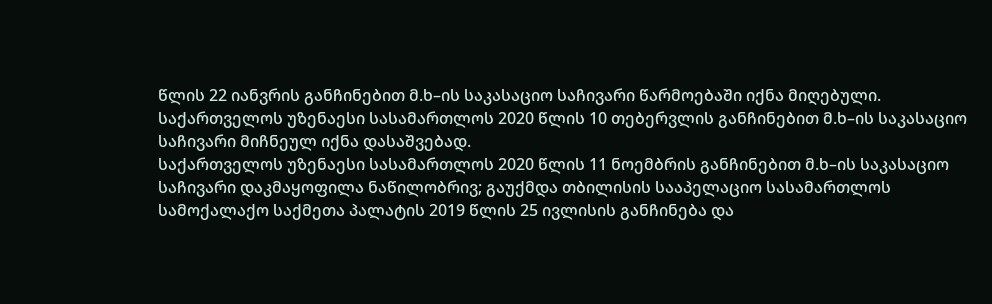წლის 22 იანვრის განჩინებით მ.ხ–ის საკასაციო საჩივარი წარმოებაში იქნა მიღებული.
საქართველოს უზენაესი სასამართლოს 2020 წლის 10 თებერვლის განჩინებით მ.ხ–ის საკასაციო საჩივარი მიჩნეულ იქნა დასაშვებად.
საქართველოს უზენაესი სასამართლოს 2020 წლის 11 ნოემბრის განჩინებით მ.ხ–ის საკასაციო საჩივარი დაკმაყოფილა ნაწილობრივ; გაუქმდა თბილისის სააპელაციო სასამართლოს სამოქალაქო საქმეთა პალატის 2019 წლის 25 ივლისის განჩინება და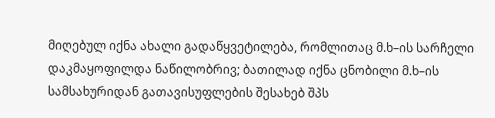მიღებულ იქნა ახალი გადაწყვეტილება, რომლითაც მ.ხ–ის სარჩელი დაკმაყოფილდა ნაწილობრივ; ბათილად იქნა ცნობილი მ.ხ–ის სამსახურიდან გათავისუფლების შესახებ შპს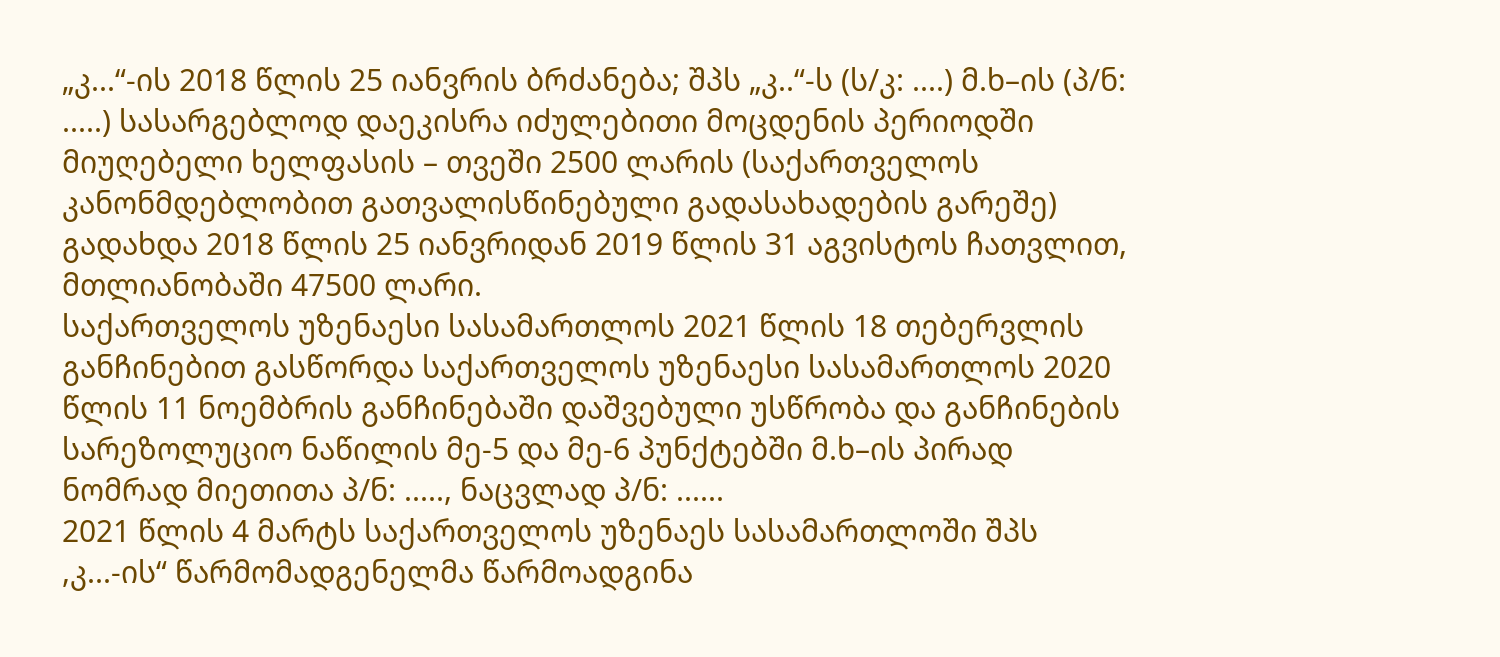„კ...“-ის 2018 წლის 25 იანვრის ბრძანება; შპს „კ..“-ს (ს/კ: ....) მ.ხ–ის (პ/ნ: .....) სასარგებლოდ დაეკისრა იძულებითი მოცდენის პერიოდში მიუღებელი ხელფასის – თვეში 2500 ლარის (საქართველოს კანონმდებლობით გათვალისწინებული გადასახადების გარეშე) გადახდა 2018 წლის 25 იანვრიდან 2019 წლის 31 აგვისტოს ჩათვლით, მთლიანობაში 47500 ლარი.
საქართველოს უზენაესი სასამართლოს 2021 წლის 18 თებერვლის განჩინებით გასწორდა საქართველოს უზენაესი სასამართლოს 2020 წლის 11 ნოემბრის განჩინებაში დაშვებული უსწრობა და განჩინების სარეზოლუციო ნაწილის მე-5 და მე-6 პუნქტებში მ.ხ–ის პირად ნომრად მიეთითა პ/ნ: ....., ნაცვლად პ/ნ: ......
2021 წლის 4 მარტს საქართველოს უზენაეს სასამართლოში შპს ,კ...-ის“ წარმომადგენელმა წარმოადგინა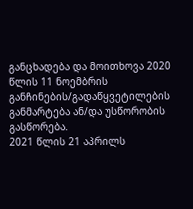განცხადება და მოითხოვა 2020 წლის 11 ნოემბრის განჩინების/გადაწყვეტილების განმარტება ან/და უსწორობის გასწორება.
2021 წლის 21 აპრილს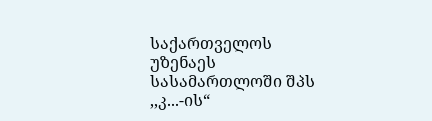საქართველოს უზენაეს სასამართლოში შპს ,,კ...-ის“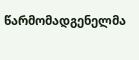წარმომადგენელმა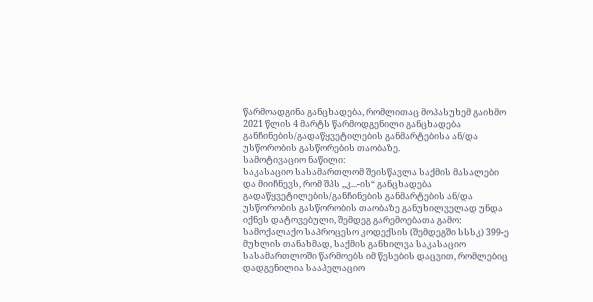წარმოადგინა განცხადება, რომლითაც მოპასუხემ გაიხმო 2021 წლის 4 მარტს წარმოდგენილი განცხადება განჩინების/გადაწყვეტილების განმარტებისა ან/და უსწორობის გასწორების თაობაზე.
სამოტივაციო ნაწილი:
საკასაციო სასამართლომ შეისწავლა საქმის მასალები და მიიჩნევს, რომ შპს ,,კ...-ის“ განცხადება გადაწყვეტილების/განჩინების განმარტების ან/და უსწორობის გასწორობის თაობაზე განუხილველად უნდა იქნეს დატოვებული, შემდეგ გარემოებათა გამო:
სამოქალაქო საპროცესო კოდექსის (შემდეგში სსსკ) 399-ე მუხლის თანახმად, საქმის განხილვა საკასაციო სასამართლოში წარმოებს იმ წესების დაცვით, რომლებიც დადგენილია სააპელაციო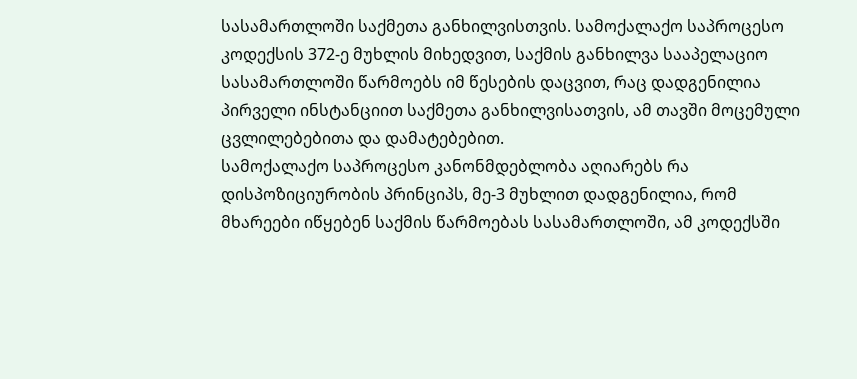სასამართლოში საქმეთა განხილვისთვის. სამოქალაქო საპროცესო კოდექსის 372-ე მუხლის მიხედვით, საქმის განხილვა სააპელაციო სასამართლოში წარმოებს იმ წესების დაცვით, რაც დადგენილია პირველი ინსტანციით საქმეთა განხილვისათვის, ამ თავში მოცემული ცვლილებებითა და დამატებებით.
სამოქალაქო საპროცესო კანონმდებლობა აღიარებს რა დისპოზიციურობის პრინციპს, მე-3 მუხლით დადგენილია, რომ მხარეები იწყებენ საქმის წარმოებას სასამართლოში, ამ კოდექსში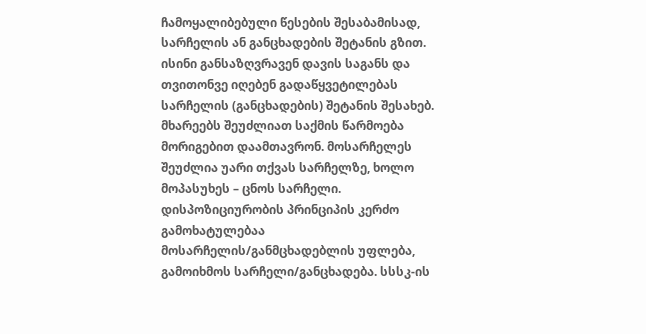ჩამოყალიბებული წესების შესაბამისად, სარჩელის ან განცხადების შეტანის გზით. ისინი განსაზღვრავენ დავის საგანს და თვითონვე იღებენ გადაწყვეტილებას სარჩელის (განცხადების) შეტანის შესახებ. მხარეებს შეუძლიათ საქმის წარმოება მორიგებით დაამთავრონ. მოსარჩელეს შეუძლია უარი თქვას სარჩელზე, ხოლო მოპასუხეს – ცნოს სარჩელი. დისპოზიციურობის პრინციპის კერძო გამოხატულებაა მოსარჩელის/განმცხადებლის უფლება, გამოიხმოს სარჩელი/განცხადება. სსსკ-ის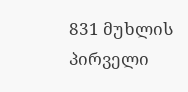831 მუხლის პირველი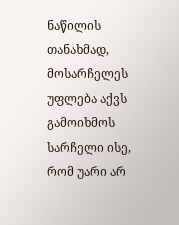ნაწილის თანახმად, მოსარჩელეს უფლება აქვს გამოიხმოს სარჩელი ისე, რომ უარი არ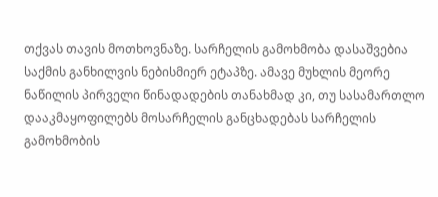თქვას თავის მოთხოვნაზე. სარჩელის გამოხმობა დასაშვებია საქმის განხილვის ნებისმიერ ეტაპზე. ამავე მუხლის მეორე ნაწილის პირველი წინადადების თანახმად კი, თუ სასამართლო დააკმაყოფილებს მოსარჩელის განცხადებას სარჩელის გამოხმობის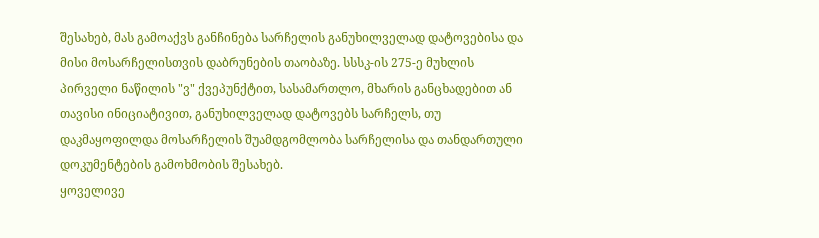შესახებ, მას გამოაქვს განჩინება სარჩელის განუხილველად დატოვებისა და მისი მოსარჩელისთვის დაბრუნების თაობაზე. სსსკ-ის 275-ე მუხლის პირველი ნაწილის "ვ" ქვეპუნქტით, სასამართლო, მხარის განცხადებით ან თავისი ინიციატივით, განუხილველად დატოვებს სარჩელს, თუ დაკმაყოფილდა მოსარჩელის შუამდგომლობა სარჩელისა და თანდართული დოკუმენტების გამოხმობის შესახებ.
ყოველივე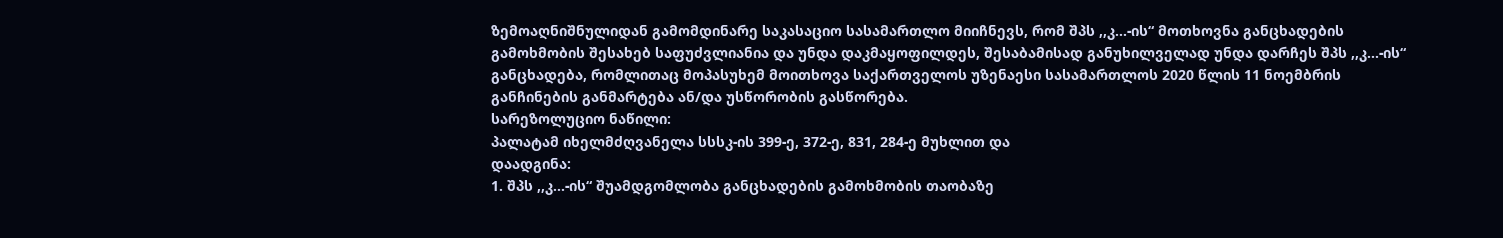ზემოაღნიშნულიდან გამომდინარე საკასაციო სასამართლო მიიჩნევს, რომ შპს ,,კ...-ის“ მოთხოვნა განცხადების გამოხმობის შესახებ საფუძვლიანია და უნდა დაკმაყოფილდეს, შესაბამისად განუხილველად უნდა დარჩეს შპს ,,კ...-ის“ განცხადება, რომლითაც მოპასუხემ მოითხოვა საქართველოს უზენაესი სასამართლოს 2020 წლის 11 ნოემბრის განჩინების განმარტება ან/და უსწორობის გასწორება.
სარეზოლუციო ნაწილი:
პალატამ იხელმძღვანელა სსსკ-ის 399-ე, 372-ე, 831, 284-ე მუხლით და
დაადგინა:
1. შპს ,,კ...-ის“ შუამდგომლობა განცხადების გამოხმობის თაობაზე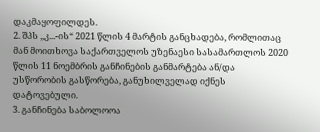დაკმაყოფილდეს.
2. შპს ,,კ...-ის“ 2021 წლის 4 მარტის განცხადება, რომლითაც მან მოითხოვა საქართველოს უზენაესი სასამართლოს 2020 წლის 11 ნოემბრის განჩინების განმარტება ან/და უსწორობის გასწორება, განუხილველად იქნეს დატოვებული.
3. განჩინება საბოლოოა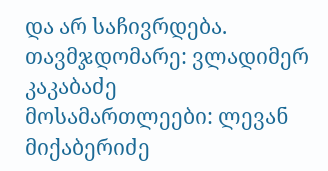და არ საჩივრდება.
თავმჯდომარე: ვლადიმერ კაკაბაძე
მოსამართლეები: ლევან მიქაბერიძე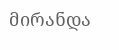მირანდა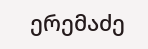ერემაძე